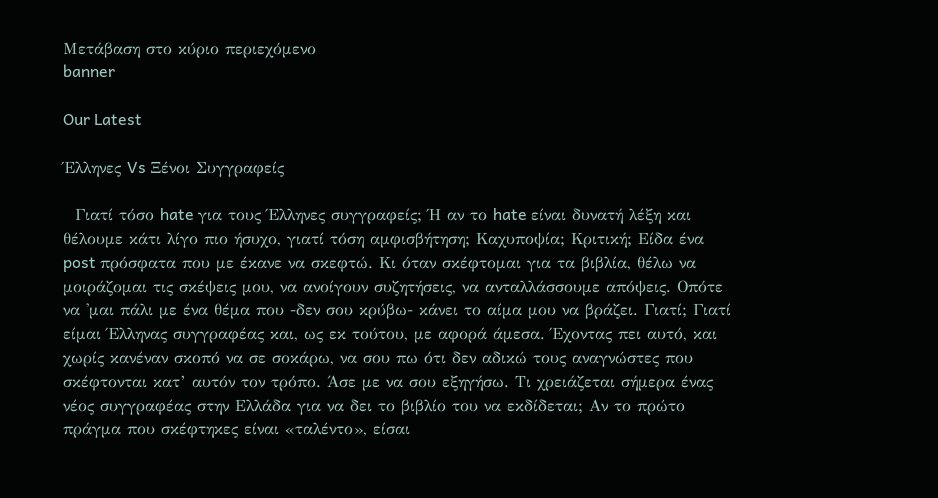Μετάβαση στο κύριο περιεχόμενο
banner

Our Latest

Έλληνες Vs Ξένοι Συγγραφείς

  Γιατί τόσο hate για τους Έλληνες συγγραφείς; Ή αν το hate είναι δυνατή λέξη και θέλουμε κάτι λίγο πιο ήσυχο, γιατί τόση αμφισβήτηση; Καχυποψία; Κριτική; Είδα ένα post πρόσφατα που με έκανε να σκεφτώ. Κι όταν σκέφτομαι για τα βιβλία, θέλω να μοιράζομαι τις σκέψεις μου, να ανοίγουν συζητήσεις, να ανταλλάσσουμε απόψεις. Οπότε να 'μαι πάλι με ένα θέμα που -δεν σου κρύβω- κάνει το αίμα μου να βράζει. Γιατί; Γιατί είμαι Έλληνας συγγραφέας και, ως εκ τούτου, με αφορά άμεσα. Έχοντας πει αυτό, και χωρίς κανέναν σκοπό να σε σοκάρω, να σου πω ότι δεν αδικώ τους αναγνώστες που σκέφτονται κατ’ αυτόν τον τρόπο. Άσε με να σου εξηγήσω. Τι χρειάζεται σήμερα ένας νέος συγγραφέας στην Ελλάδα για να δει το βιβλίο του να εκδίδεται; Αν το πρώτο πράγμα που σκέφτηκες είναι «ταλέντο», είσαι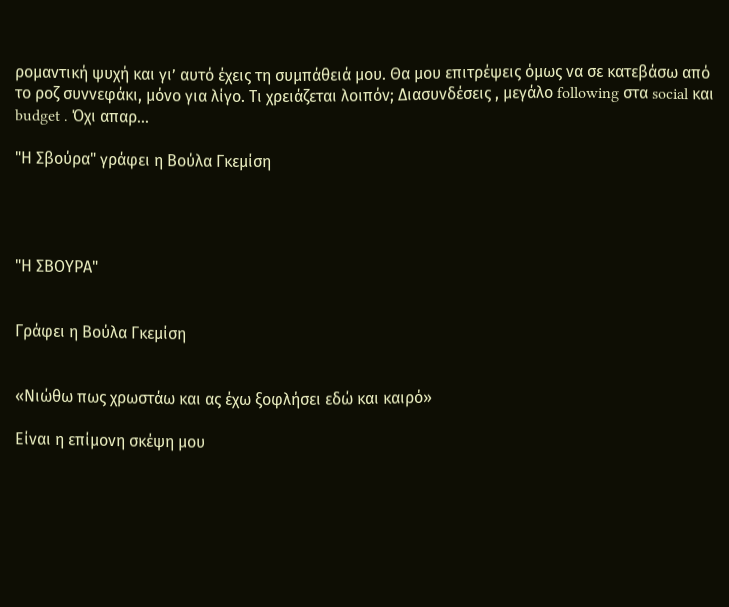ρομαντική ψυχή και γι’ αυτό έχεις τη συμπάθειά μου. Θα μου επιτρέψεις όμως να σε κατεβάσω από το ροζ συννεφάκι, μόνο για λίγο. Τι χρειάζεται λοιπόν; Διασυνδέσεις , μεγάλο following στα social και budget . Όχι απαρ...

"Η Σβούρα" γράφει η Βούλα Γκεμίση




"Η ΣΒΟΥΡΑ"


Γράφει η Βούλα Γκεμίση


«Νιώθω πως χρωστάω και ας έχω ξοφλήσει εδώ και καιρό»

Είναι η επίμονη σκέψη μου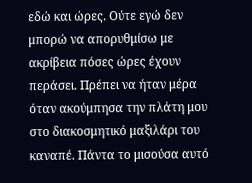εδώ και ώρες. Ούτε εγώ δεν μπορώ να απορυθμίσω με ακρίβεια πόσες ώρες έχουν περάσει. Πρέπει να ήταν μέρα όταν ακούμπησα την πλάτη μου στο διακοσμητικό μαξιλάρι του καναπέ. Πάντα το μισούσα αυτό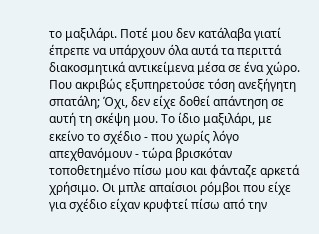το μαξιλάρι. Ποτέ μου δεν κατάλαβα γιατί έπρεπε να υπάρχουν όλα αυτά τα περιττά διακοσμητικά αντικείμενα μέσα σε ένα χώρο. Που ακριβώς εξυπηρετούσε τόση ανεξήγητη σπατάλη; Όχι, δεν είχε δοθεί απάντηση σε αυτή τη σκέψη μου. Το ίδιο μαξιλάρι, με εκείνο το σχέδιο - που χωρίς λόγο απεχθανόμουν - τώρα βρισκόταν τοποθετημένο πίσω μου και φάνταζε αρκετά χρήσιμο. Οι μπλε απαίσιοι ρόμβοι που είχε για σχέδιο είχαν κρυφτεί πίσω από την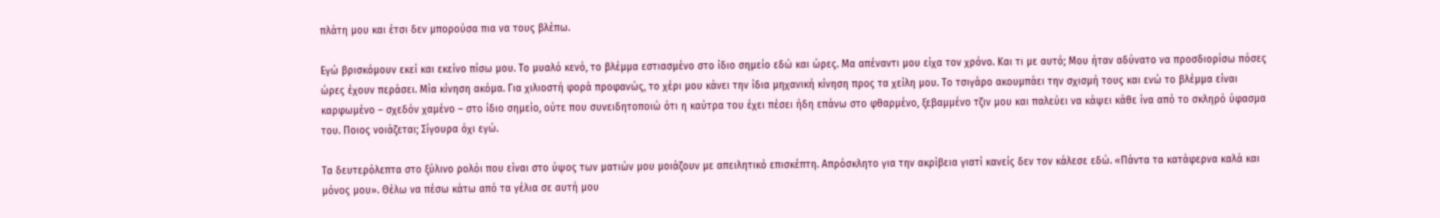πλάτη μου και έτσι δεν μπορούσα πια να τους βλέπω.

Εγώ βρισκόμουν εκεί και εκείνο πίσω μου. Το μυαλό κενό, το βλέμμα εστιασμένο στο ίδιο σημείο εδώ και ώρες. Μα απέναντι μου είχα τον χρόνο. Και τι με αυτό; Μου ήταν αδύνατο να προσδιορίσω πόσες ώρες έχουν περάσει. Μία κίνηση ακόμα. Για χιλιοστή φορά προφανώς, το χέρι μου κάνει την ίδια μηχανική κίνηση προς τα χείλη μου. Το τσιγάρο ακουμπάει την σχισμή τους και ενώ το βλέμμα είναι καρφωμένο – σχεδόν χαμένο – στο ίδιο σημείο, ούτε που συνειδητοποιώ ότι η καύτρα του έχει πέσει ήδη επάνω στο φθαρμένο, ξεβαμμένο τζιν μου και παλεύει να κάψει κάθε ίνα από το σκληρό ύφασμα του. Ποιος νοιάζεται; Σίγουρα όχι εγώ.

Τα δευτερόλεπτα στο ξύλινο ρολόι που είναι στο ύψος των ματιών μου μοιάζουν με απειλητικό επισκέπτη. Απρόσκλητο για την ακρίβεια γιατί κανείς δεν τον κάλεσε εδώ. «Πάντα τα κατάφερνα καλά και μόνος μου». Θέλω να πέσω κάτω από τα γέλια σε αυτή μου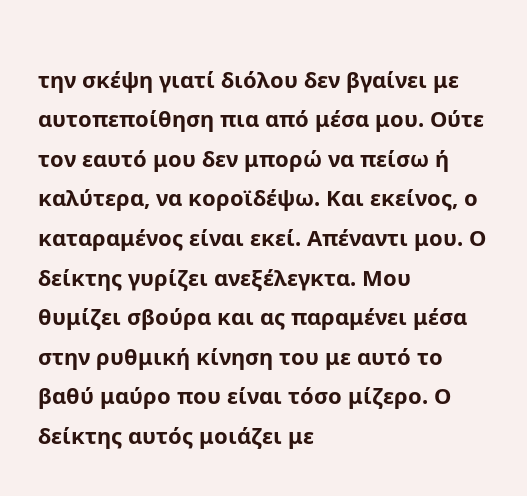την σκέψη γιατί διόλου δεν βγαίνει με αυτοπεποίθηση πια από μέσα μου. Ούτε τον εαυτό μου δεν μπορώ να πείσω ή καλύτερα, να κοροϊδέψω. Και εκείνος, ο καταραμένος είναι εκεί. Απέναντι μου. Ο δείκτης γυρίζει ανεξέλεγκτα. Μου θυμίζει σβούρα και ας παραμένει μέσα στην ρυθμική κίνηση του με αυτό το βαθύ μαύρο που είναι τόσο μίζερο. Ο δείκτης αυτός μοιάζει με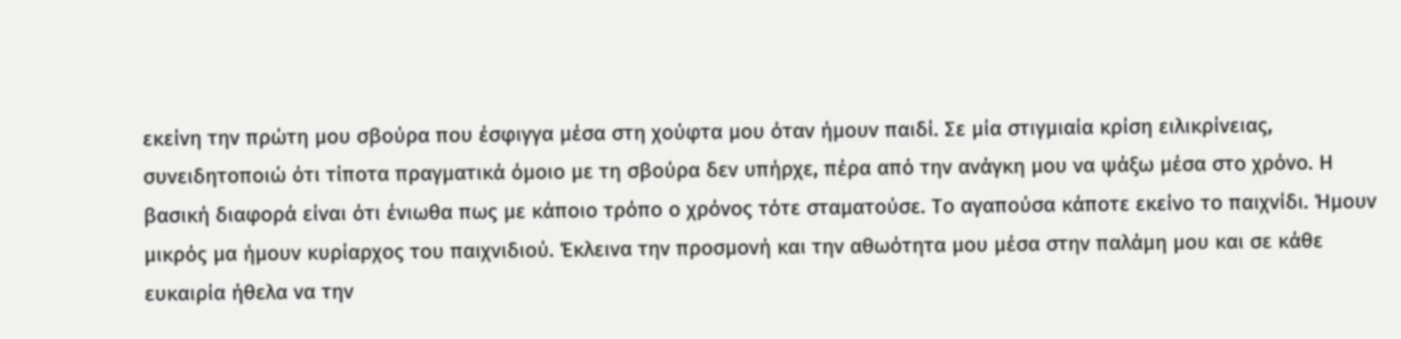εκείνη την πρώτη μου σβούρα που έσφιγγα μέσα στη χούφτα μου όταν ήμουν παιδί. Σε μία στιγμιαία κρίση ειλικρίνειας, συνειδητοποιώ ότι τίποτα πραγματικά όμοιο με τη σβούρα δεν υπήρχε, πέρα από την ανάγκη μου να ψάξω μέσα στο χρόνο. Η βασική διαφορά είναι ότι ένιωθα πως με κάποιο τρόπο ο χρόνος τότε σταματούσε. Το αγαπούσα κάποτε εκείνο το παιχνίδι. Ήμουν μικρός μα ήμουν κυρίαρχος του παιχνιδιού. Έκλεινα την προσμονή και την αθωότητα μου μέσα στην παλάμη μου και σε κάθε ευκαιρία ήθελα να την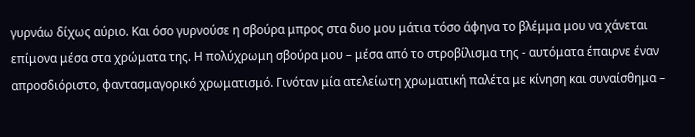γυρνάω δίχως αύριο. Και όσο γυρνούσε η σβούρα μπρος στα δυο μου μάτια τόσο άφηνα το βλέμμα μου να χάνεται επίμονα μέσα στα χρώματα της. Η πολύχρωμη σβούρα μου – μέσα από το στροβίλισμα της - αυτόματα έπαιρνε έναν απροσδιόριστο, φαντασμαγορικό χρωματισμό. Γινόταν μία ατελείωτη χρωματική παλέτα με κίνηση και συναίσθημα –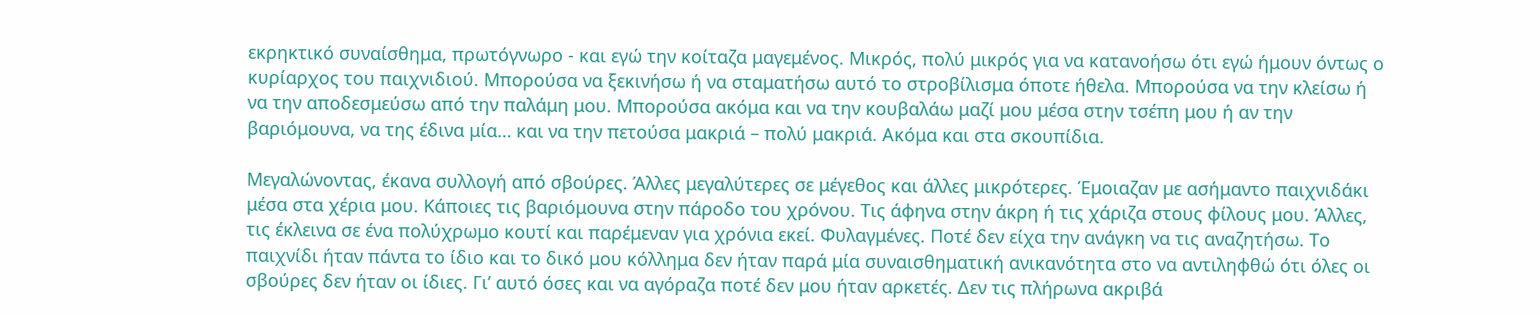εκρηκτικό συναίσθημα, πρωτόγνωρο - και εγώ την κοίταζα μαγεμένος. Μικρός, πολύ μικρός για να κατανοήσω ότι εγώ ήμουν όντως ο κυρίαρχος του παιχνιδιού. Μπορούσα να ξεκινήσω ή να σταματήσω αυτό το στροβίλισμα όποτε ήθελα. Μπορούσα να την κλείσω ή να την αποδεσμεύσω από την παλάμη μου. Μπορούσα ακόμα και να την κουβαλάω μαζί μου μέσα στην τσέπη μου ή αν την βαριόμουνα, να της έδινα μία… και να την πετούσα μακριά – πολύ μακριά. Ακόμα και στα σκουπίδια.

Μεγαλώνοντας, έκανα συλλογή από σβούρες. Άλλες μεγαλύτερες σε μέγεθος και άλλες μικρότερες. Έμοιαζαν με ασήμαντο παιχνιδάκι μέσα στα χέρια μου. Κάποιες τις βαριόμουνα στην πάροδο του χρόνου. Τις άφηνα στην άκρη ή τις χάριζα στους φίλους μου. Άλλες, τις έκλεινα σε ένα πολύχρωμο κουτί και παρέμεναν για χρόνια εκεί. Φυλαγμένες. Ποτέ δεν είχα την ανάγκη να τις αναζητήσω. Το παιχνίδι ήταν πάντα το ίδιο και το δικό μου κόλλημα δεν ήταν παρά μία συναισθηματική ανικανότητα στο να αντιληφθώ ότι όλες οι σβούρες δεν ήταν οι ίδιες. Γι’ αυτό όσες και να αγόραζα ποτέ δεν μου ήταν αρκετές. Δεν τις πλήρωνα ακριβά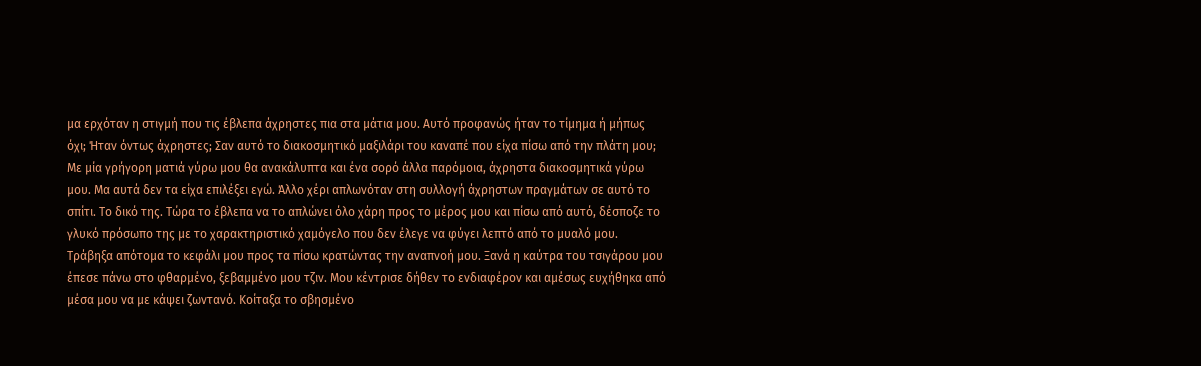μα ερχόταν η στιγμή που τις έβλεπα άχρηστες πια στα μάτια μου. Αυτό προφανώς ήταν το τίμημα ή μήπως όχι; Ήταν όντως άχρηστες; Σαν αυτό το διακοσμητικό μαξιλάρι του καναπέ που είχα πίσω από την πλάτη μου; Με μία γρήγορη ματιά γύρω μου θα ανακάλυπτα και ένα σορό άλλα παρόμοια, άχρηστα διακοσμητικά γύρω μου. Μα αυτά δεν τα είχα επιλέξει εγώ. Άλλο χέρι απλωνόταν στη συλλογή άχρηστων πραγμάτων σε αυτό το σπίτι. Το δικό της. Τώρα το έβλεπα να το απλώνει όλο χάρη προς το μέρος μου και πίσω από αυτό, δέσποζε το γλυκό πρόσωπο της με το χαρακτηριστικό χαμόγελο που δεν έλεγε να φύγει λεπτό από το μυαλό μου. Τράβηξα απότομα το κεφάλι μου προς τα πίσω κρατώντας την αναπνοή μου. Ξανά η καύτρα του τσιγάρου μου έπεσε πάνω στο φθαρμένο, ξεβαμμένο μου τζιν. Μου κέντρισε δήθεν το ενδιαφέρον και αμέσως ευχήθηκα από μέσα μου να με κάψει ζωντανό. Κοίταξα το σβησμένο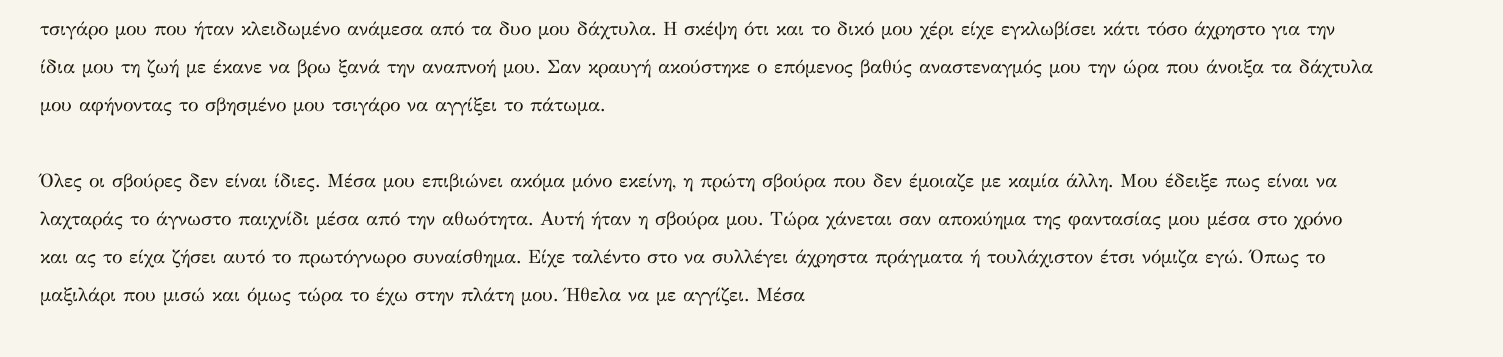τσιγάρο μου που ήταν κλειδωμένο ανάμεσα από τα δυο μου δάχτυλα. Η σκέψη ότι και το δικό μου χέρι είχε εγκλωβίσει κάτι τόσο άχρηστο για την ίδια μου τη ζωή με έκανε να βρω ξανά την αναπνοή μου. Σαν κραυγή ακούστηκε ο επόμενος βαθύς αναστεναγμός μου την ώρα που άνοιξα τα δάχτυλα μου αφήνοντας το σβησμένο μου τσιγάρο να αγγίξει το πάτωμα.

Όλες οι σβούρες δεν είναι ίδιες. Μέσα μου επιβιώνει ακόμα μόνο εκείνη, η πρώτη σβούρα που δεν έμοιαζε με καμία άλλη. Μου έδειξε πως είναι να λαχταράς το άγνωστο παιχνίδι μέσα από την αθωότητα. Αυτή ήταν η σβούρα μου. Τώρα χάνεται σαν αποκύημα της φαντασίας μου μέσα στο χρόνο και ας το είχα ζήσει αυτό το πρωτόγνωρο συναίσθημα. Είχε ταλέντο στο να συλλέγει άχρηστα πράγματα ή τουλάχιστον έτσι νόμιζα εγώ. Όπως το μαξιλάρι που μισώ και όμως τώρα το έχω στην πλάτη μου. Ήθελα να με αγγίζει. Μέσα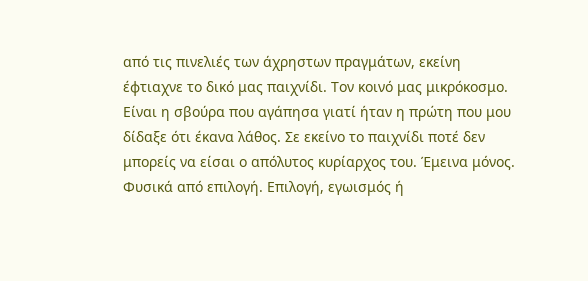από τις πινελιές των άχρηστων πραγμάτων, εκείνη έφτιαχνε το δικό μας παιχνίδι. Τον κοινό μας μικρόκοσμο. Είναι η σβούρα που αγάπησα γιατί ήταν η πρώτη που μου δίδαξε ότι έκανα λάθος. Σε εκείνο το παιχνίδι ποτέ δεν μπορείς να είσαι ο απόλυτος κυρίαρχος του. Έμεινα μόνος. Φυσικά από επιλογή. Επιλογή, εγωισμός ή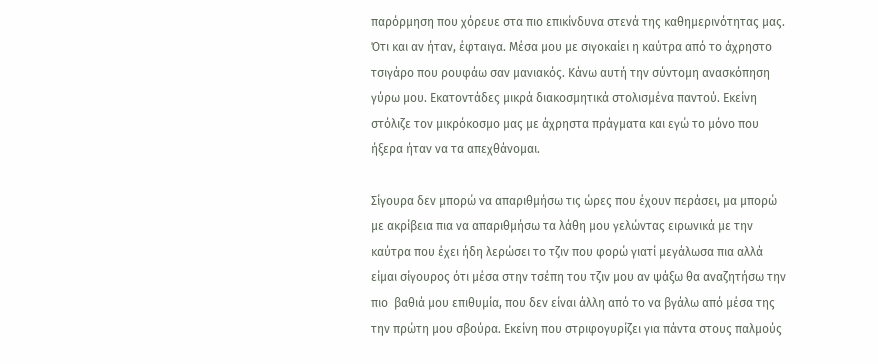παρόρμηση που χόρευε στα πιο επικίνδυνα στενά της καθημερινότητας μας. Ότι και αν ήταν, έφταιγα. Μέσα μου με σιγοκαίει η καύτρα από το άχρηστο τσιγάρο που ρουφάω σαν μανιακός. Κάνω αυτή την σύντομη ανασκόπηση γύρω μου. Εκατοντάδες μικρά διακοσμητικά στολισμένα παντού. Εκείνη στόλιζε τον μικρόκοσμο μας με άχρηστα πράγματα και εγώ το μόνο που ήξερα ήταν να τα απεχθάνομαι.

Σίγουρα δεν μπορώ να απαριθμήσω τις ώρες που έχουν περάσει, μα μπορώ με ακρίβεια πια να απαριθμήσω τα λάθη μου γελώντας ειρωνικά με την καύτρα που έχει ήδη λερώσει το τζιν που φορώ γιατί μεγάλωσα πια αλλά είμαι σίγουρος ότι μέσα στην τσέπη του τζιν μου αν ψάξω θα αναζητήσω την πιο  βαθιά μου επιθυμία, που δεν είναι άλλη από το να βγάλω από μέσα της την πρώτη μου σβούρα. Εκείνη που στριφογυρίζει για πάντα στους παλμούς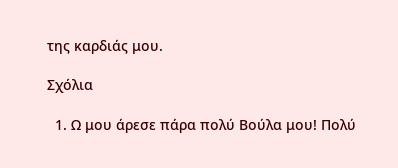της καρδιάς μου.

Σχόλια

  1. Ω μου άρεσε πάρα πολύ Βούλα μου! Πολύ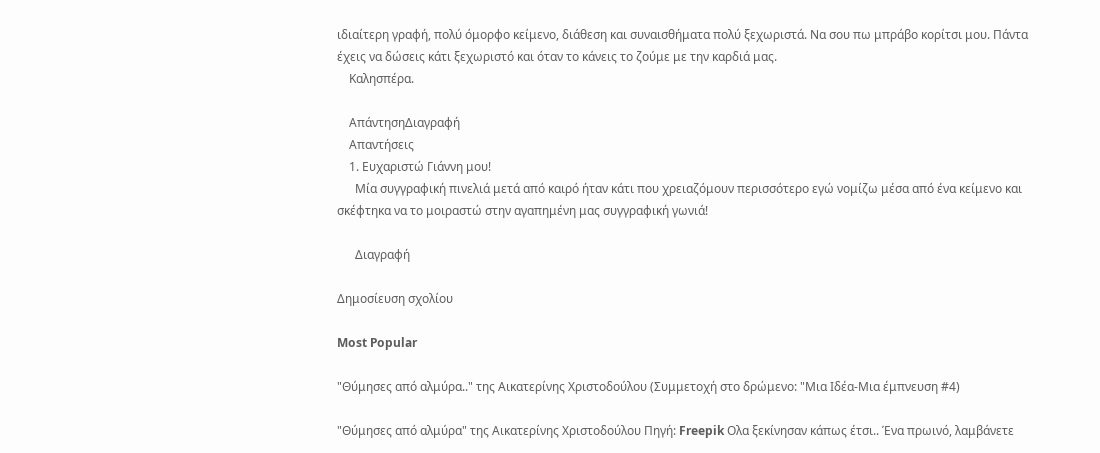ιδιαίτερη γραφή, πολύ όμορφο κείμενο, διάθεση και συναισθήματα πολύ ξεχωριστά. Να σου πω μπράβο κορίτσι μου. Πάντα έχεις να δώσεις κάτι ξεχωριστό και όταν το κάνεις το ζούμε με την καρδιά μας.
    Καλησπέρα.

    ΑπάντησηΔιαγραφή
    Απαντήσεις
    1. Ευχαριστώ Γιάννη μου!
      Μία συγγραφική πινελιά μετά από καιρό ήταν κάτι που χρειαζόμουν περισσότερο εγώ νομίζω μέσα από ένα κείμενο και σκέφτηκα να το μοιραστώ στην αγαπημένη μας συγγραφική γωνιά!

      Διαγραφή

Δημοσίευση σχολίου

Most Popular

"Θύμησες από αλμύρα.." της Αικατερίνης Χριστοδούλου (Συμμετοχή στο δρώμενο: "Μια Ιδέα-Μια έμπνευση #4)

"Θύμησες από αλμύρα" της Αικατερίνης Χριστοδούλου Πηγή: Freepik Ολα ξεκίνησαν κάπως έτσι.. Ένα πρωινό, λαμβάνετε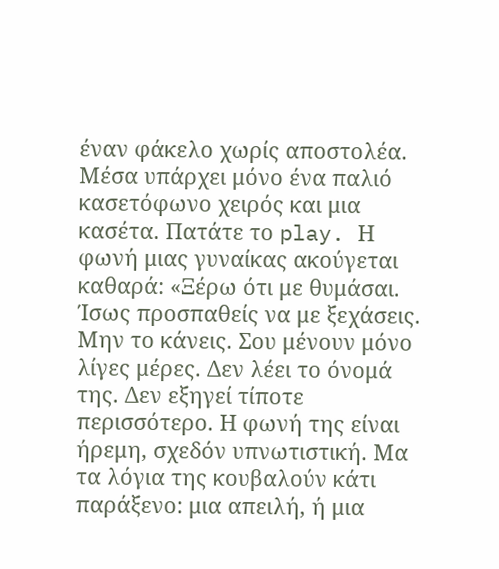έναν φάκελο χωρίς αποστολέα. Μέσα υπάρχει μόνο ένα παλιό κασετόφωνο χειρός και μια κασέτα. Πατάτε το play. Η φωνή μιας γυναίκας ακούγεται καθαρά: «Ξέρω ότι με θυμάσαι. Ίσως προσπαθείς να με ξεχάσεις. Μην το κάνεις. Σου μένουν μόνο λίγες μέρες. Δεν λέει το όνομά της. Δεν εξηγεί τίποτε περισσότερο. Η φωνή της είναι ήρεμη, σχεδόν υπνωτιστική. Μα τα λόγια της κουβαλούν κάτι παράξενο: μια απειλή, ή μια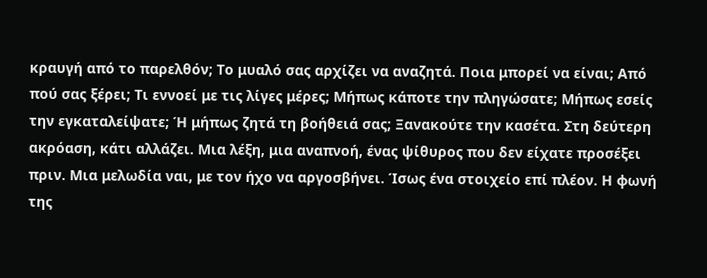κραυγή από το παρελθόν; Το μυαλό σας αρχίζει να αναζητά. Ποια μπορεί να είναι; Από πού σας ξέρει; Τι εννοεί με τις λίγες μέρες; Μήπως κάποτε την πληγώσατε; Μήπως εσείς την εγκαταλείψατε; Ή μήπως ζητά τη βοήθειά σας; Ξανακούτε την κασέτα. Στη δεύτερη ακρόαση, κάτι αλλάζει. Μια λέξη, μια αναπνοή, ένας ψίθυρος που δεν είχατε προσέξει πριν. Μια μελωδία ναι, με τον ήχο να αργοσβήνει. Ίσως ένα στοιχείο επί πλέον. Η φωνή της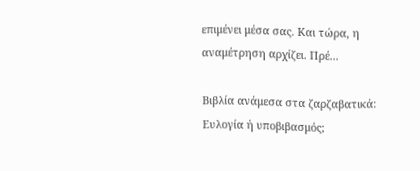επιμένει μέσα σας. Και τώρα, η αναμέτρηση αρχίζει. Πρέ...

Βιβλία ανάμεσα στα ζαρζαβατικά: Ευλογία ή υποβιβασμός;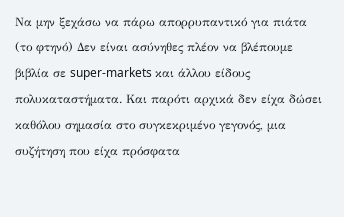Να μην ξεχάσω να πάρω απορρυπαντικό για πιάτα (το φτηνό) Δεν είναι ασύνηθες πλέον να βλέπουμε βιβλία σε super-markets και άλλου είδους πολυκαταστήματα. Και παρότι αρχικά δεν είχα δώσει καθόλου σημασία στο συγκεκριμένο γεγονός, μια συζήτηση που είχα πρόσφατα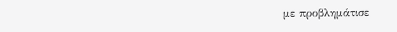με προβλημάτισε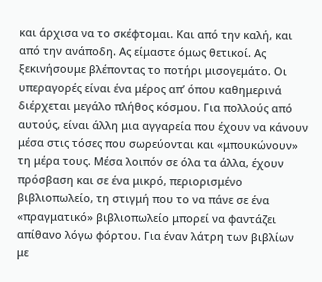και άρχισα να το σκέφτομαι. Και από την καλή, και από την ανάποδη. Ας είμαστε όμως θετικοί. Ας ξεκινήσουμε βλέποντας το ποτήρι μισογεμάτο. Οι υπεραγορές είναι ένα μέρος απ’ όπου καθημερινά διέρχεται μεγάλο πλήθος κόσμου. Για πολλούς από αυτούς, είναι άλλη μια αγγαρεία που έχουν να κάνουν μέσα στις τόσες που σωρεύονται και «μπουκώνουν» τη μέρα τους. Μέσα λοιπόν σε όλα τα άλλα, έχουν πρόσβαση και σε ένα μικρό, περιορισμένο βιβλιοπωλείο, τη στιγμή που το να πάνε σε ένα «πραγματικό» βιβλιοπωλείο μπορεί να φαντάζει απίθανο λόγω φόρτου. Για έναν λάτρη των βιβλίων με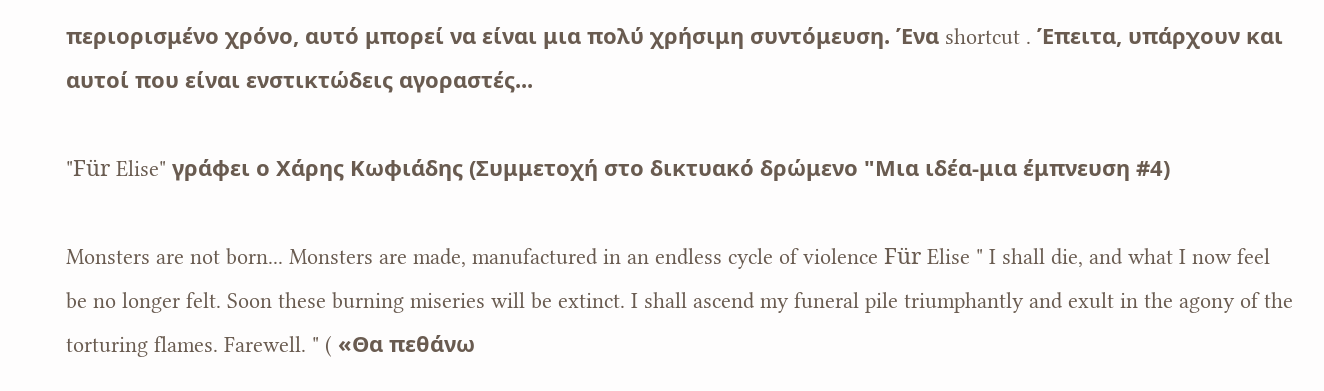περιορισμένο χρόνο, αυτό μπορεί να είναι μια πολύ χρήσιμη συντόμευση. Ένα shortcut . Έπειτα, υπάρχουν και αυτοί που είναι ενστικτώδεις αγοραστές...

"Für Elise" γράφει ο Χάρης Κωφιάδης (Συμμετοχή στο δικτυακό δρώμενο "Μια ιδέα-μια έμπνευση #4)

Monsters are not born... Monsters are made, manufactured in an endless cycle of violence Für Elise " I shall die, and what I now feel be no longer felt. Soon these burning miseries will be extinct. I shall ascend my funeral pile triumphantly and exult in the agony of the torturing flames. Farewell. " ( «Θα πεθάνω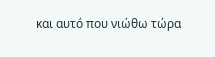και αυτό που νιώθω τώρα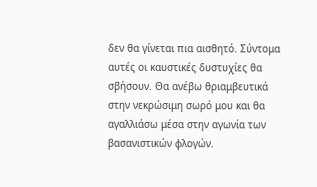δεν θα γίνεται πια αισθητό. Σύντομα αυτές οι καυστικές δυστυχίες θα σβήσουν. Θα ανέβω θριαμβευτικά στην νεκρώσιμη σωρό μου και θα αγαλλιάσω μέσα στην αγωνία των βασανιστικών φλογών.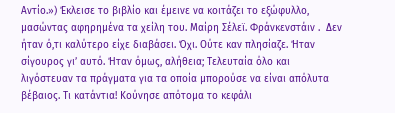Αντίο.») Έκλεισε το βιβλίο και έμεινε να κοιτάζει το εξώφυλλο, μασώντας αφηρημένα τα χείλη του. Μαίρη Σέλεϊ. Φράνκενστάιν .  Δεν ήταν ό,τι καλύτερο είχε διαβάσει. Όχι. Ούτε καν πλησίαζε. Ήταν σίγουρος γι’ αυτό. Ήταν όμως, αλήθεια; Τελευταία όλο και λιγόστευαν τα πράγματα για τα οποία μπορούσε να είναι απόλυτα βέβαιος. Τι κατάντια! Κούνησε απότομα το κεφάλι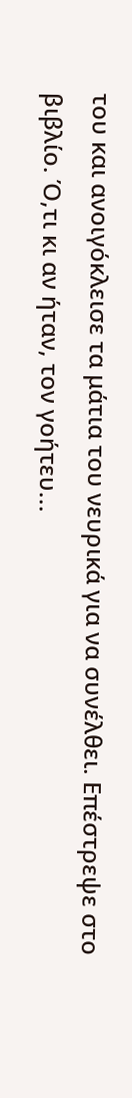του και ανοιγόκλεισε τα μάτια του νευρικά για να συνέλθει. Επέστρεψε στο βιβλίο. Ό,τι κι αν ήταν, τον γοήτευ...